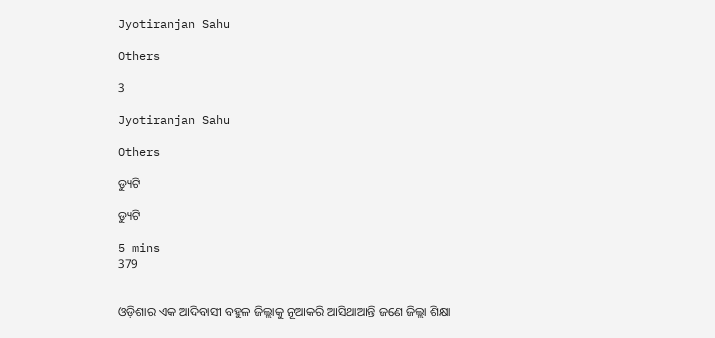Jyotiranjan Sahu

Others

3

Jyotiranjan Sahu

Others

ଡ୍ୟୁଟି

ଡ୍ୟୁଟି

5 mins
379


ଓଡ଼ିଶାର ଏକ ଆଦିବାସୀ ବହୁଳ ଜିଲ୍ଲାକୁ ନୂଆକରି ଆସିଥାଆନ୍ତି ଜଣେ ଜିଲ୍ଲା ଶିକ୍ଷା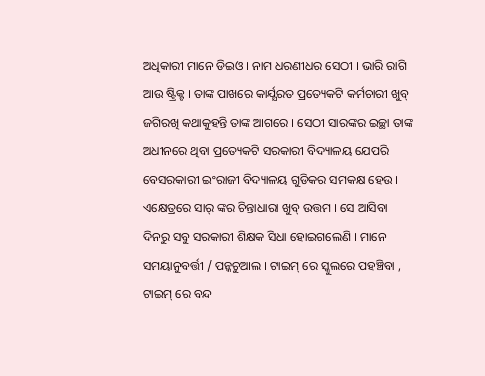ଅଧିକାରୀ ମାନେ ଡିଇଓ । ନାମ ଧରଣୀଧର ସେଠୀ । ଭାରି ରାଗି ଆଉ ଷ୍ଟ୍ରିକ୍ଟ । ତାଙ୍କ ପାଖରେ କାର୍ଯ୍ଯରତ ପ୍ରତ୍ୟେକଟି କର୍ମଚାରୀ ଖୁବ୍ ଜଗିରଖି କଥାକୁହନ୍ତି ତାଙ୍କ ଆଗରେ । ସେଠୀ ସାରଙ୍କର ଇଚ୍ଛା ତାଙ୍କ ଅଧୀନରେ ଥିବା ପ୍ରତ୍ୟେକଟି ସରକାରୀ ବିଦ୍ୟାଳୟ ଯେପରି ବେସରକାରୀ ଇଂରାଜୀ ବିଦ୍ୟାଳୟ ଗୁଡିକର ସମକକ୍ଷ ହେଉ । ଏକ୍ଷେତ୍ରରେ ସାର୍ ଙ୍କର ଚିନ୍ତାଧାରା ଖୁବ୍ ଉତ୍ତମ । ସେ ଆସିବା ଦିନରୁ ସବୁ ସରକାରୀ ଶିକ୍ଷକ ସିଧା ହୋଇଗଲେଣି । ମାନେ ସମୟାନୁବର୍ତ୍ତୀ / ପନ୍କଚୁଆଲ । ଟାଇମ୍ ରେ ସ୍କୁଲରେ ପହଞ୍ଚିବା , ଟାଇମ୍ ରେ ବନ୍ଦ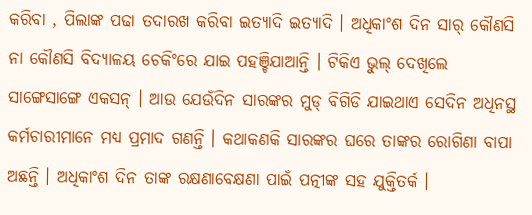କରିବା , ପିଲାଙ୍କ ପଢା ତଦାରଖ କରିବା ଇତ୍ୟାଦି ଇତ୍ୟାଦି । ଅଧିକାଂଶ ଦିନ ସାର୍ କୌଣସି ନା କୌଣସି ବିଦ୍ୟାଳୟ ଚେକିଂରେ ଯାଇ ପହଞ୍ଚିଯାଆନ୍ତି । ଟିକିଏ ଭୁଲ୍ ଦେଖିଲେ ସାଙ୍ଗେସାଙ୍ଗେ ଏକସନ୍ । ଆଉ ଯେଉଁଦିନ ସାରଙ୍କର ମୁଡ୍ ବିଗିଡି ଯାଇଥାଏ ସେଦିନ ଅଧିନସ୍ଥ କର୍ମଚାରୀମାନେ ମଧ୍ୟ ପ୍ରମାଦ ଗଣନ୍ତି । କଥାକଣକି ସାରଙ୍କର ଘରେ ତାଙ୍କର ରୋଗିଣା ବାପା ଅଛନ୍ତି । ଅଧିକାଂଶ ଦିନ ତାଙ୍କ ରକ୍ଷଣାବେକ୍ଷଣା ପାଇଁ ପତ୍ନୀଙ୍କ ସହ ଯୁକ୍ତିତର୍କ ।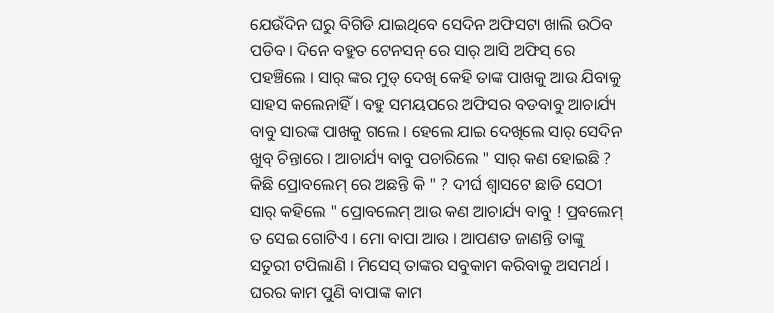ଯେଉଁଦିନ ଘରୁ ବିଗିଡି ଯାଇଥିବେ ସେଦିନ ଅଫିସଟା ଖାଲି ଉଠିବ ପଡିବ । ଦିନେ ବହୁତ ଟେନସନ୍ ରେ ସାର୍ ଆସି ଅଫିସ୍ ରେ ପହଞ୍ଚିଲେ । ସାର୍ ଙ୍କର ମୁଡ୍ ଦେଖି କେହି ତାଙ୍କ ପାଖକୁ ଆଉ ଯିବାକୁ ସାହସ କଲେନାହିଁ । ବହୁ ସମୟପରେ ଅଫିସର ବଡବାବୁ ଆଚାର୍ଯ୍ୟ ବାବୁ ସାରଙ୍କ ପାଖକୁ ଗଲେ । ହେଲେ ଯାଇ ଦେଖିଲେ ସାର୍ ସେଦିନ ଖୁବ୍ ଚିନ୍ତାରେ । ଆଚାର୍ଯ୍ୟ ବାବୁ ପଚାରିଲେ " ସାର୍ କଣ ହୋଇଛି ? କିଛି ପ୍ରୋବଲେମ୍ ରେ ଅଛନ୍ତି କି " ? ଦୀର୍ଘ ଶ୍ବାସଟେ ଛାଡି ସେଠୀ ସାର୍ କହିଲେ " ପ୍ରୋବଲେମ୍ ଆଉ କଣ ଆଚାର୍ଯ୍ୟ ବାବୁ ! ପ୍ରବଲେମ୍ ତ ସେଇ ଗୋଟିଏ । ମୋ ବାପା ଆଉ । ଆପଣତ ଜାଣନ୍ତି ତାଙ୍କୁ ସତୁରୀ ଟପିଲାଣି । ମିସେସ୍ ତାଙ୍କର ସବୁକାମ କରିବାକୁ ଅସମର୍ଥ । ଘରର କାମ ପୁଣି ବାପାଙ୍କ କାମ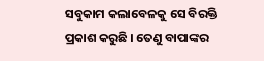ସବୁକାମ କଲାବେଳକୁ ସେ ବିରକ୍ତି ପ୍ରକାଶ କରୁଛି । ତେଣୁ ବାପାଙ୍କର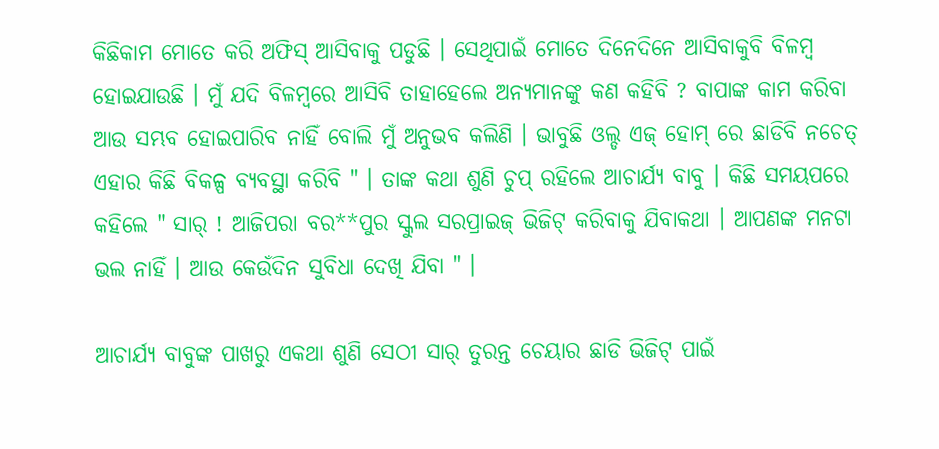କିଛିକାମ ମୋତେ କରି ଅଫିସ୍ ଆସିବାକୁ ପଡୁଛି । ସେଥିପାଇଁ ମୋତେ ଦିନେଦିନେ ଆସିବାକୁବି ବିଳମ୍ବ ହୋଇଯାଉଛି । ମୁଁ ଯଦି ବିଳମ୍ବରେ ଆସିବି ତାହାହେଲେ ଅନ୍ୟମାନଙ୍କୁ କଣ କହିବି ? ବାପାଙ୍କ କାମ କରିବା ଆଉ ସମ୍ଭବ ହୋଇପାରିବ ନାହିଁ ବୋଲି ମୁଁ ଅନୁଭବ କଲିଣି । ଭାବୁଛି ଓଲ୍ଡ ଏଜ୍ ହୋମ୍ ରେ ଛାଡିବି ନଚେତ୍ ଏହାର କିଛି ବିକଳ୍ପ ବ୍ୟବସ୍ଥା କରିବି " । ତାଙ୍କ କଥା ଶୁଣି ଚୁପ୍ ରହିଲେ ଆଚାର୍ଯ୍ୟ ବାବୁ । କିଛି ସମୟପରେ କହିଲେ " ସାର୍ ! ଆଜିପରା ବର**ପୁର ସ୍କୁଲ ସରପ୍ରାଇଜ୍ ଭିଜିଟ୍ କରିବାକୁ ଯିବାକଥା । ଆପଣଙ୍କ ମନଟା ଭଲ ନାହିଁ । ଆଉ କେଉଁଦିନ ସୁବିଧା ଦେଖି ଯିବା " ।

ଆଚାର୍ଯ୍ୟ ବାବୁଙ୍କ ପାଖରୁ ଏକଥା ଶୁଣି ସେଠୀ ସାର୍ ତୁରନ୍ତ ଚେୟାର ଛାଡି ଭିଜିଟ୍ ପାଇଁ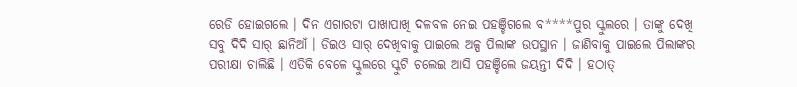ରେଡି ହୋଇଗଲେ । ଦିନ ଏଗାରଟା ପାଖାପାଖି ଦଳବଳ ନେଇ ପହଞ୍ଚିଗଲେ ବ****ପୁର ସ୍କୁଲରେ । ତାଙ୍କୁ ଦେଖି ସବୁ ଦିଦି ସାର୍ ଛାନିଆଁ । ଡିଇଓ ସାର୍ ଦେଖିବାକୁ ପାଇଲେ ଅଳ୍ପ ପିଲାଙ୍କ ଉପସ୍ଥାନ । ଜାଣିବାକୁ ପାଇଲେ ପିଲାଙ୍କର ପରୀକ୍ଷା ଚାଲିଛି । ଏତିକି ବେଳେ ସ୍କୁଲରେ ସ୍କୁଟି ଚଲେଇ ଆସି ପହଞ୍ଚିଲେ ଜୟନ୍ତୀ ଦିଦି । ହଠାତ୍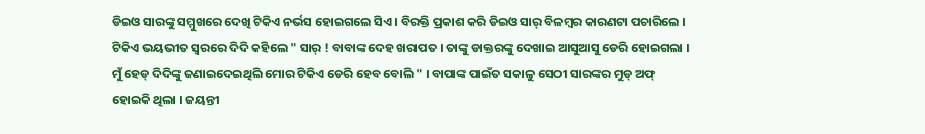ଡିଇଓ ସାରଙ୍କୁ ସମ୍ମୁଖରେ ଦେଖି ଟିକିଏ ନର୍ଭସ ହୋଇଗଲେ ସିଏ । ବିରକ୍ତି ପ୍ରକାଶ କରି ଡିଇଓ ସାର୍ ବିଳମ୍ବର କାରଣଟା ପଚାରିଲେ । ଟିକିଏ ଭୟଭୀତ ସ୍ବରରେ ଦିଦି କହିଲେ " ସାର୍ ! ବାବାଙ୍କ ଦେହ ଖରାପତ । ତାଙ୍କୁ ଡାକ୍ତରଙ୍କୁ ଦେଖାଇ ଆସୁଆସୁ ଡେରି ହୋଇଗଲା । ମୁଁ ହେଡ୍ ଦିଦିଙ୍କୁ ଜଣାଇଦେଇଥିଲି ମୋର ଟିକିଏ ଡେରି ହେବ ବୋଲି " । ବାପାଙ୍କ ପାଇଁତ ସକାଳୁ ସେଠୀ ସାରଙ୍କର ମୁଡ୍ ଅଫ୍ ହୋଇକି ଥିଲା । ଜୟନ୍ତୀ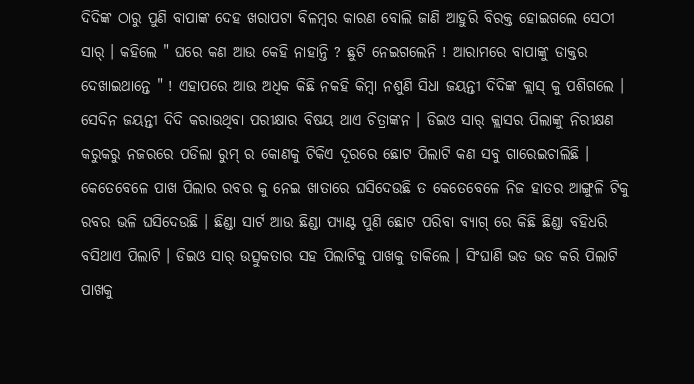ଦିଦିଙ୍କ ଠାରୁ ପୁଣି ବାପାଙ୍କ ଦେହ ଖରାପଟା ବିଳମ୍ବର କାରଣ ବୋଲି ଜାଣି ଆହୁରି ବିରକ୍ତ ହୋଇଗଲେ ସେଠୀ ସାର୍ । କହିଲେ " ଘରେ କଣ ଆଉ କେହି ନାହାନ୍ତି ? ଛୁଟି ନେଇଗଲେନି ! ଆରାମରେ ବାପାଙ୍କୁ ଡାକ୍ତର ଦେଖାଇଥାନ୍ତେ " ! ଏହାପରେ ଆଉ ଅଧିକ କିଛି ନକହି କିମ୍ବା ନଶୁଣି ସିଧା ଜୟନ୍ତୀ ଦିଦିଙ୍କ କ୍ଲାସ୍ କୁ ପଶିଗଲେ । ସେଦିନ ଜୟନ୍ତୀ ଦିଦି କରାଉଥିବା ପରୀକ୍ଷାର ବିଷୟ ଥାଏ ଚିତ୍ରାଙ୍କନ । ଡିଇଓ ସାର୍ କ୍ଲାସର ପିଲାଙ୍କୁ ନିରୀକ୍ଷଣ କରୁକରୁ ନଜରରେ ପଡିଲା ରୁମ୍ ର କୋଣକୁ ଟିକିଏ ଦୂରରେ ଛୋଟ ପିଲାଟି କଣ ସବୁ ଗାରେଇଚାଲିଛି । କେତେବେଳେ ପାଖ ପିଲାର ରବର କୁ ନେଇ ଖାତାରେ ଘସିଦେଉଛି ତ କେତେବେଳେ ନିଜ ହାତର ଆଙ୍ଗୁଳି ଟିକୁ ରବର ଭଳି ଘସିଦେଉଛି । ଛିଣ୍ଡା ସାର୍ଟ ଆଉ ଛିଣ୍ଡା ପ୍ୟାଣ୍ଟ ପୁଣି ଛୋଟ ପରିବା ବ୍ୟାଗ୍ ରେ କିଛି ଛିଣ୍ଡା ବହିଧରି ବସିଥାଏ ପିଲାଟି । ଡିଇଓ ସାର୍ ଉତ୍ସୁକତାର ସହ ପିଲାଟିକୁ ପାଖକୁ ଡାକିଲେ । ସିଂଘାଣି ଭଡ ଭଡ କରି ପିଲାଟି ପାଖକୁ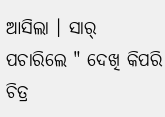ଆସିଲା । ସାର୍ ପଚାରିଲେ " ଦେଖି କିପରି ଚିତ୍ର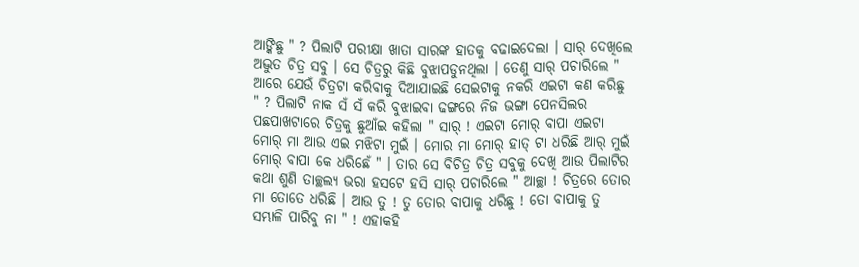ଆଙ୍କିଛୁ " ? ପିଲାଟି ପରୀକ୍ଷା ଖାତା ସାରଙ୍କ ହାତକୁ ବଢାଇଦେଲା । ସାର୍ ଦେଖିଲେ ଅଦ୍ଭୁତ ଚିତ୍ର ସବୁ । ସେ ଚିତ୍ରରୁ କିଛି ବୁଝାପଡୁନଥିଲା । ତେଣୁ ସାର୍ ପଚାରିଲେ " ଆରେ ଯେଉଁ ଚିତ୍ରଟା କରିବାକୁ ଦିଆଯାଇଛି ସେଇଟାକୁ ନକରି ଏଇଟା କଣ କରିଛୁ " ? ପିଲାଟି ନାକ ସଁ ସଁ କରି ବୁଝାଇବା ଢଙ୍ଗରେ ନିଜ ଭଙ୍ଗା ପେନସିଲର ପଛପାଖଟାରେ ଚିତ୍ରକୁ ଛୁଆଁଇ କହିଲା " ସାର୍ ! ଏଇଟା ମୋର୍ ବାପା ଏଇଟା ମୋର୍ ମା ଆଉ ଏଇ ମଝିଟା ମୁଇଁ । ମୋର ମା ମୋର୍ ହାତ୍ ଟା ଧରିଛି ଆର୍ ମୁଇଁ ମୋର୍ ବାପା କେ ଧରିଛେଁ " । ତାର ସେ ବିଚିତ୍ର ଚିତ୍ର ସବୁକୁ ଦେଖି ଆଉ ପିଲାଟିର କଥା ଶୁଣି ତାଚ୍ଛଲ୍ୟ ଭରା ହସଟେ ହସି ସାର୍ ପଚାରିଲେ " ଆଚ୍ଛା ! ଚିତ୍ରରେ ତୋର ମା ତୋତେ ଧରିଛି । ଆଉ ତୁ ! ତୁ ତୋର ବାପାକୁ ଧରିଛୁ ! ତୋ ବାପାକୁ ତୁ ସମ୍ଭାଳି ପାରିବୁ ନା " ! ଏହାକହି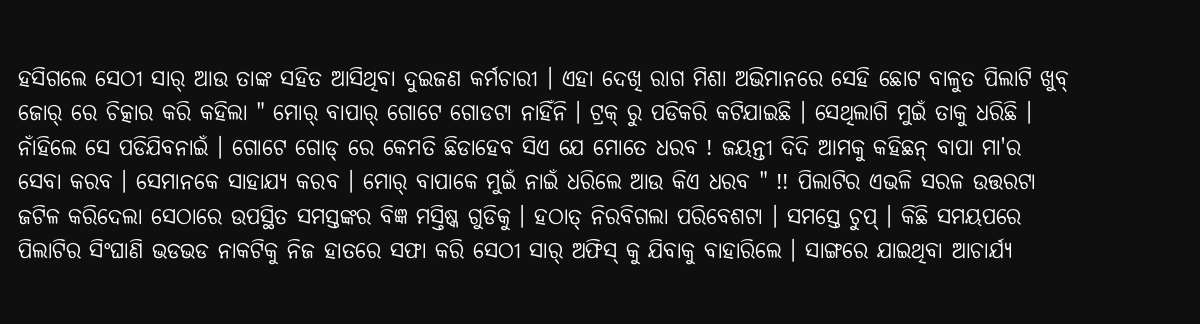ହସିଗଲେ ସେଠୀ ସାର୍ ଆଉ ତାଙ୍କ ସହିତ ଆସିଥିବା ଦୁଇଜଣ କର୍ମଚାରୀ । ଏହା ଦେଖି ରାଗ ମିଶା ଅଭିମାନରେ ସେହି ଛୋଟ ବାଳୁତ ପିଲାଟି ଖୁବ୍ ଜୋର୍ ରେ ଚିତ୍କାର କରି କହିଲା " ମୋର୍ ବାପାର୍ ଗୋଟେ ଗୋଡଟା ନାହିଁନି । ଟ୍ରକ୍ ରୁ ପଡିକରି କଟିଯାଇଛି । ସେଥିଲାଗି ମୁଇଁ ତାକୁ ଧରିଛି । ନାଁହିଲେ ସେ ପଡିଯିବନାଇଁ । ଗୋଟେ ଗୋଡ୍ ରେ କେମତି ଛିଡାହେବ ସିଏ ଯେ ମୋତେ ଧରବ ! ଜୟନ୍ତୀ ଦିଦି ଆମକୁ କହିଛନ୍ ବାପା ମା'ର ସେବା କରବ । ସେମାନକେ ସାହାଯ୍ୟ କରବ । ମୋର୍ ବାପାକେ ମୁଇଁ ନାଇଁ ଧରିଲେ ଆଉ କିଏ ଧରବ " !! ପିଲାଟିର ଏଭଳି ସରଳ ଉତ୍ତରଟା ଜଟିଳ କରିଦେଲା ସେଠାରେ ଉପସ୍ଥିତ ସମସ୍ତଙ୍କର ବିଜ୍ଞ ମସ୍ତିଷ୍କ ଗୁଡିକୁ । ହଠାତ୍ ନିରବିଗଲା ପରିବେଶଟା । ସମସ୍ତେ ଚୁପ୍ । କିଛି ସମୟପରେ ପିଲାଟିର ସିଂଘାଣି ଭଡଭଡ ନାକଟିକୁ ନିଜ ହାତରେ ସଫା କରି ସେଠୀ ସାର୍ ଅଫିସ୍ କୁ ଯିବାକୁ ବାହାରିଲେ । ସାଙ୍ଗରେ ଯାଇଥିବା ଆଚାର୍ଯ୍ୟ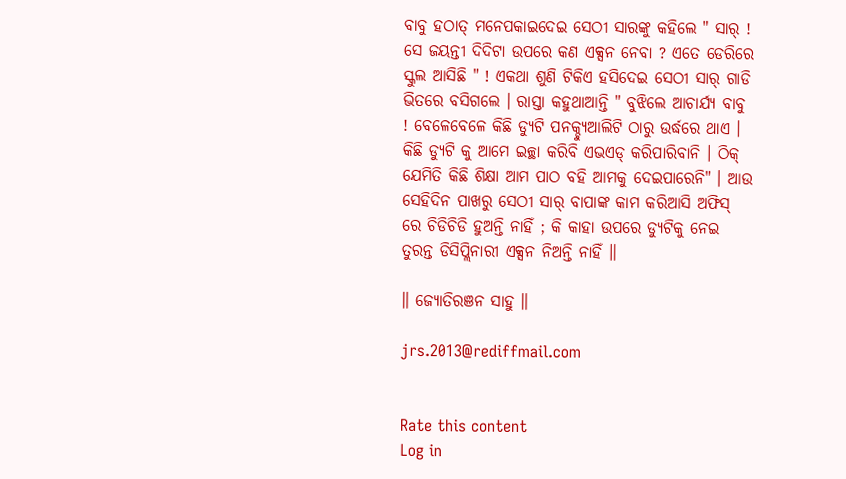ବାବୁ ହଠାତ୍ ମନେପକାଇଦେଇ ସେଠୀ ସାରଙ୍କୁ କହିଲେ " ସାର୍ ! ସେ ଜୟନ୍ତୀ ଦିଦିଟା ଉପରେ କଣ ଏକ୍ସନ ନେବା ? ଏତେ ଡେରିରେ ସ୍କୁଲ ଆସିଛି " ! ଏକଥା ଶୁଣି ଟିକିଏ ହସିଦେଇ ସେଠୀ ସାର୍ ଗାଡି ଭିତରେ ବସିଗଲେ । ରାସ୍ତା କହୁଥାଆନ୍ତି " ବୁଝିଲେ ଆଚାର୍ଯ୍ୟ ବାବୁ ! ବେଳେବେଳେ କିଛି ଡ୍ୟୁଟି ପନକ୍ଚ୍ୟୁଆଲିଟି ଠାରୁ ଉର୍ଦ୍ଧରେ ଥାଏ । କିଛି ଡ୍ୟୁଟି କୁ ଆମେ ଇଚ୍ଛା କରିବି ଏଭଏଡ୍ କରିପାରିବାନି । ଠିକ୍ ଯେମିତି କିଛି ଶିକ୍ଷା ଆମ ପାଠ ବହି ଆମକୁ ଦେଇପାରେନି" । ଆଉ ସେହିଦିନ ପାଖରୁ ସେଠୀ ସାର୍ ବାପାଙ୍କ କାମ କରିଆସି ଅଫିସ୍ ରେ ଚିଡିଚିଡି ହୁଅନ୍ତି ନାହିଁ ; କି କାହା ଉପରେ ଡ୍ୟୁଟିକୁ ନେଇ ତୁରନ୍ତ ଡିସିପ୍ଲିନାରୀ ଏକ୍ସନ ନିଅନ୍ତି ନାହିଁ ॥

॥ ଜ୍ୟୋତିରଞନ ସାହୁ ॥

jrs.2013@rediffmail.com


Rate this content
Log in